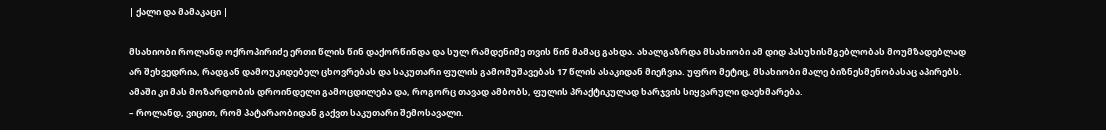| ქალი და მამაკაცი |

მსახიობი როლანდ ოქროპირიძე ერთი წლის წინ დაქორწინდა და სულ რამდენიმე თვის წინ მამაც გახდა. ახალგაზრდა მსახიობი ამ დიდ პასუხისმგებლობას მოუმზადებლად არ შეხვედრია, რადგან დამოუკიდებელ ცხოვრებას და საკუთარი ფულის გამომუშავებას 17 წლის ასაკიდან მიეჩვია. უფრო მეტიც, მსახიობი მალე ბიზნესმენობასაც აპირებს. ამაში კი მას მოზარდობის დროინდელი გამოცდილება და, როგორც თავად ამბობს, ფულის პრაქტიკულად ხარჯვის სიყვარული დაეხმარება.
– როლანდ, ვიცით, რომ პატარაობიდან გაქვთ საკუთარი შემოსავალი.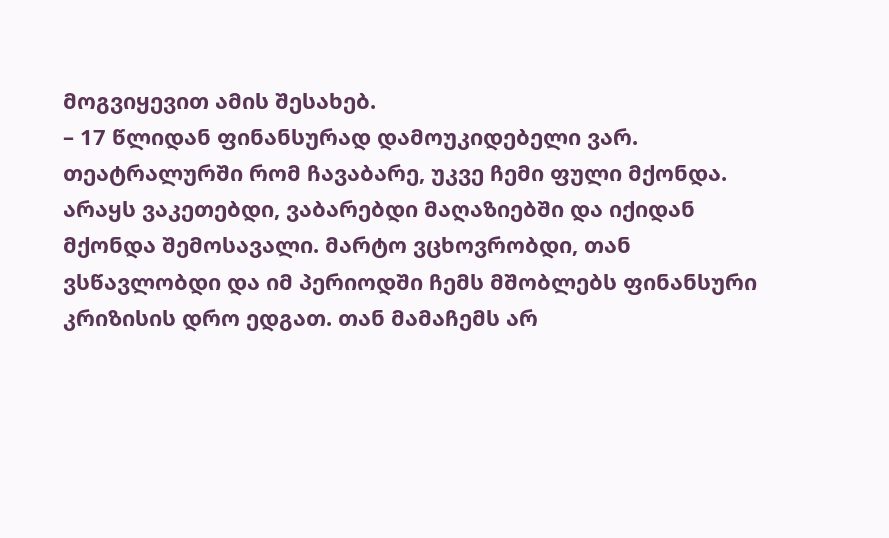მოგვიყევით ამის შესახებ.
– 17 წლიდან ფინანსურად დამოუკიდებელი ვარ. თეატრალურში რომ ჩავაბარე, უკვე ჩემი ფული მქონდა. არაყს ვაკეთებდი, ვაბარებდი მაღაზიებში და იქიდან მქონდა შემოსავალი. მარტო ვცხოვრობდი, თან ვსწავლობდი და იმ პერიოდში ჩემს მშობლებს ფინანსური კრიზისის დრო ედგათ. თან მამაჩემს არ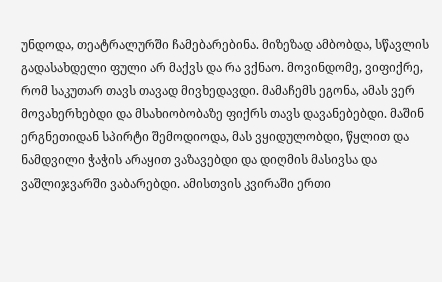უნდოდა, თეატრალურში ჩამებარებინა. მიზეზად ამბობდა, სწავლის გადასახდელი ფული არ მაქვს და რა ვქნაო. მოვინდომე, ვიფიქრე, რომ საკუთარ თავს თავად მივხედავდი. მამაჩემს ეგონა, ამას ვერ მოვახერხებდი და მსახიობობაზე ფიქრს თავს დავანებებდი. მაშინ ერგნეთიდან სპირტი შემოდიოდა, მას ვყიდულობდი, წყლით და ნამდვილი ჭაჭის არაყით ვაზავებდი და დიღმის მასივსა და ვაშლიჯვარში ვაბარებდი. ამისთვის კვირაში ერთი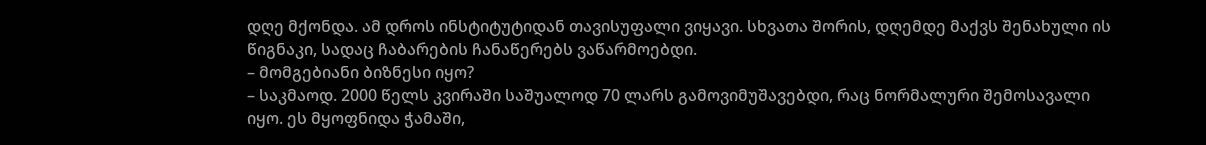დღე მქონდა. ამ დროს ინსტიტუტიდან თავისუფალი ვიყავი. სხვათა შორის, დღემდე მაქვს შენახული ის წიგნაკი, სადაც ჩაბარების ჩანაწერებს ვაწარმოებდი.
– მომგებიანი ბიზნესი იყო?
– საკმაოდ. 2000 წელს კვირაში საშუალოდ 70 ლარს გამოვიმუშავებდი, რაც ნორმალური შემოსავალი იყო. ეს მყოფნიდა ჭამაში,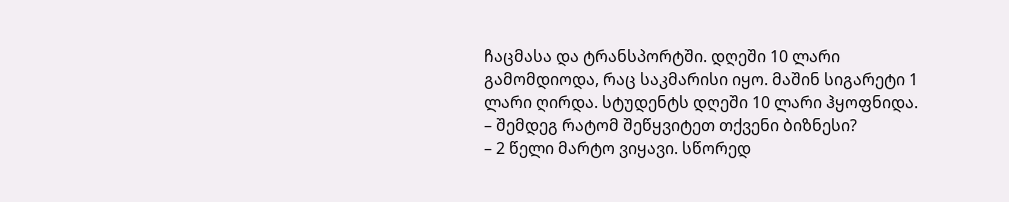ჩაცმასა და ტრანსპორტში. დღეში 10 ლარი გამომდიოდა, რაც საკმარისი იყო. მაშინ სიგარეტი 1 ლარი ღირდა. სტუდენტს დღეში 10 ლარი ჰყოფნიდა.
– შემდეგ რატომ შეწყვიტეთ თქვენი ბიზნესი?
– 2 წელი მარტო ვიყავი. სწორედ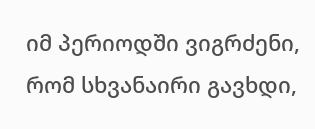იმ პერიოდში ვიგრძენი, რომ სხვანაირი გავხდი,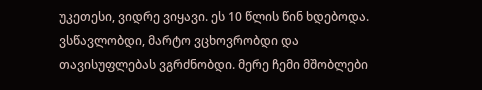უკეთესი, ვიდრე ვიყავი. ეს 10 წლის წინ ხდებოდა. ვსწავლობდი, მარტო ვცხოვრობდი და თავისუფლებას ვგრძნობდი. მერე ჩემი მშობლები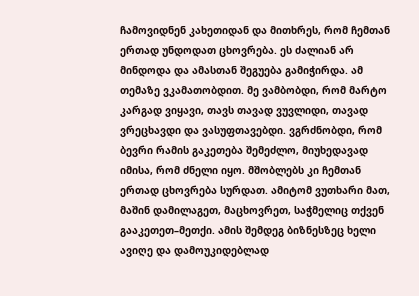ჩამოვიდნენ კახეთიდან და მითხრეს, რომ ჩემთან ერთად უნდოდათ ცხოვრება. ეს ძალიან არ მინდოდა და ამასთან შეგუება გამიჭირდა. ამ თემაზე ვკამათობდით. მე ვამბობდი, რომ მარტო კარგად ვიყავი, თავს თავად ვუვლიდი, თავად ვრეცხავდი და ვასუფთავებდი. ვგრძნობდი, რომ ბევრი რამის გაკეთება შემეძლო, მიუხედავად იმისა, რომ ძნელი იყო. მშობლებს კი ჩემთან ერთად ცხოვრება სურდათ. ამიტომ ვუთხარი მათ, მაშინ დამილაგეთ, მაცხოვრეთ, საჭმელიც თქვენ გააკეთეთ–მეთქი. ამის შემდეგ ბიზნესზეც ხელი ავიღე და დამოუკიდებლად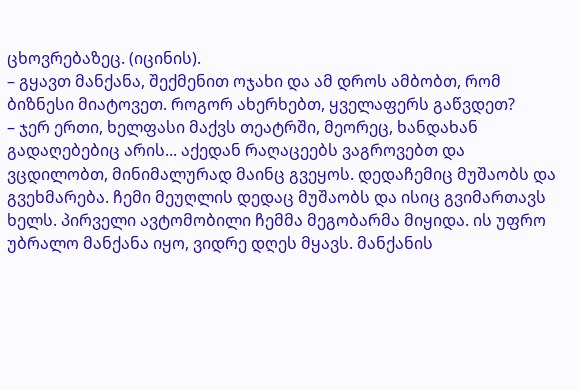ცხოვრებაზეც. (იცინის).
– გყავთ მანქანა, შექმენით ოჯახი და ამ დროს ამბობთ, რომ ბიზნესი მიატოვეთ. როგორ ახერხებთ, ყველაფერს გაწვდეთ?
– ჯერ ერთი, ხელფასი მაქვს თეატრში, მეორეც, ხანდახან გადაღებებიც არის... აქედან რაღაცეებს ვაგროვებთ და ვცდილობთ, მინიმალურად მაინც გვეყოს. დედაჩემიც მუშაობს და გვეხმარება. ჩემი მეუღლის დედაც მუშაობს და ისიც გვიმართავს ხელს. პირველი ავტომობილი ჩემმა მეგობარმა მიყიდა. ის უფრო უბრალო მანქანა იყო, ვიდრე დღეს მყავს. მანქანის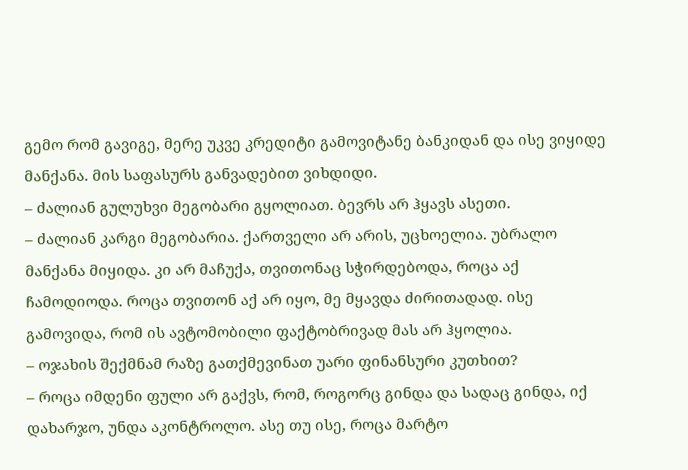გემო რომ გავიგე, მერე უკვე კრედიტი გამოვიტანე ბანკიდან და ისე ვიყიდე მანქანა. მის საფასურს განვადებით ვიხდიდი.
– ძალიან გულუხვი მეგობარი გყოლიათ. ბევრს არ ჰყავს ასეთი.
– ძალიან კარგი მეგობარია. ქართველი არ არის, უცხოელია. უბრალო მანქანა მიყიდა. კი არ მაჩუქა, თვითონაც სჭირდებოდა, როცა აქ ჩამოდიოდა. როცა თვითონ აქ არ იყო, მე მყავდა ძირითადად. ისე გამოვიდა, რომ ის ავტომობილი ფაქტობრივად მას არ ჰყოლია.
– ოჯახის შექმნამ რაზე გათქმევინათ უარი ფინანსური კუთხით?
– როცა იმდენი ფული არ გაქვს, რომ, როგორც გინდა და სადაც გინდა, იქ დახარჯო, უნდა აკონტროლო. ასე თუ ისე, როცა მარტო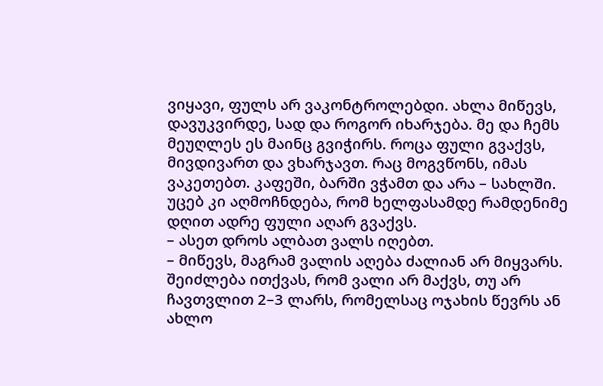ვიყავი, ფულს არ ვაკონტროლებდი. ახლა მიწევს, დავუკვირდე, სად და როგორ იხარჯება. მე და ჩემს მეუღლეს ეს მაინც გვიჭირს. როცა ფული გვაქვს, მივდივართ და ვხარჯავთ. რაც მოგვწონს, იმას ვაკეთებთ. კაფეში, ბარში ვჭამთ და არა – სახლში. უცებ კი აღმოჩნდება, რომ ხელფასამდე რამდენიმე დღით ადრე ფული აღარ გვაქვს.
– ასეთ დროს ალბათ ვალს იღებთ.
– მიწევს, მაგრამ ვალის აღება ძალიან არ მიყვარს. შეიძლება ითქვას, რომ ვალი არ მაქვს, თუ არ ჩავთვლით 2–3 ლარს, რომელსაც ოჯახის წევრს ან ახლო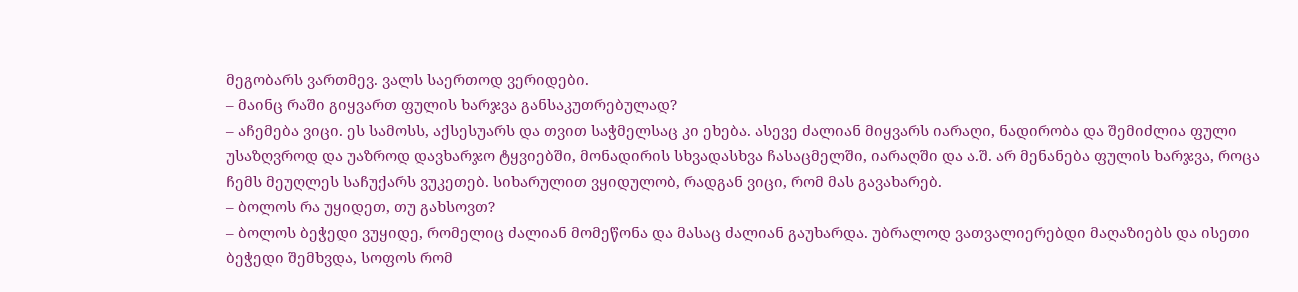მეგობარს ვართმევ. ვალს საერთოდ ვერიდები.
– მაინც რაში გიყვართ ფულის ხარჯვა განსაკუთრებულად?
– აჩემება ვიცი. ეს სამოსს, აქსესუარს და თვით საჭმელსაც კი ეხება. ასევე ძალიან მიყვარს იარაღი, ნადირობა და შემიძლია ფული უსაზღვროდ და უაზროდ დავხარჯო ტყვიებში, მონადირის სხვადასხვა ჩასაცმელში, იარაღში და ა.შ. არ მენანება ფულის ხარჯვა, როცა ჩემს მეუღლეს საჩუქარს ვუკეთებ. სიხარულით ვყიდულობ, რადგან ვიცი, რომ მას გავახარებ.
– ბოლოს რა უყიდეთ, თუ გახსოვთ?
– ბოლოს ბეჭედი ვუყიდე, რომელიც ძალიან მომეწონა და მასაც ძალიან გაუხარდა. უბრალოდ ვათვალიერებდი მაღაზიებს და ისეთი ბეჭედი შემხვდა, სოფოს რომ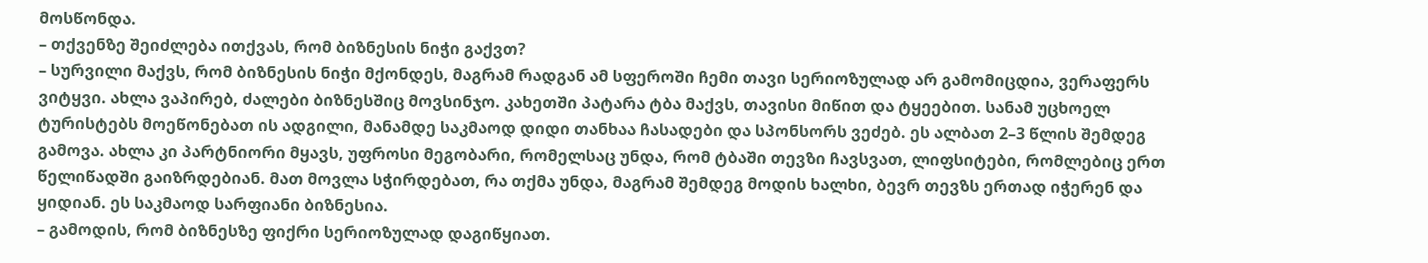მოსწონდა.
– თქვენზე შეიძლება ითქვას, რომ ბიზნესის ნიჭი გაქვთ?
– სურვილი მაქვს, რომ ბიზნესის ნიჭი მქონდეს, მაგრამ რადგან ამ სფეროში ჩემი თავი სერიოზულად არ გამომიცდია, ვერაფერს ვიტყვი. ახლა ვაპირებ, ძალები ბიზნესშიც მოვსინჯო. კახეთში პატარა ტბა მაქვს, თავისი მიწით და ტყეებით. სანამ უცხოელ ტურისტებს მოეწონებათ ის ადგილი, მანამდე საკმაოდ დიდი თანხაა ჩასადები და სპონსორს ვეძებ. ეს ალბათ 2–3 წლის შემდეგ გამოვა. ახლა კი პარტნიორი მყავს, უფროსი მეგობარი, რომელსაც უნდა, რომ ტბაში თევზი ჩავსვათ, ლიფსიტები, რომლებიც ერთ წელიწადში გაიზრდებიან. მათ მოვლა სჭირდებათ, რა თქმა უნდა, მაგრამ შემდეგ მოდის ხალხი, ბევრ თევზს ერთად იჭერენ და ყიდიან. ეს საკმაოდ სარფიანი ბიზნესია.
– გამოდის, რომ ბიზნესზე ფიქრი სერიოზულად დაგიწყიათ.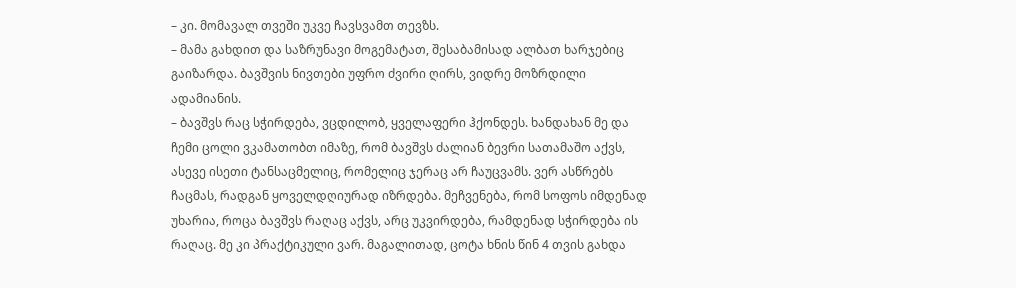– კი. მომავალ თვეში უკვე ჩავსვამთ თევზს.
– მამა გახდით და საზრუნავი მოგემატათ, შესაბამისად ალბათ ხარჯებიც გაიზარდა. ბავშვის ნივთები უფრო ძვირი ღირს, ვიდრე მოზრდილი ადამიანის.
– ბავშვს რაც სჭირდება, ვცდილობ, ყველაფერი ჰქონდეს. ხანდახან მე და ჩემი ცოლი ვკამათობთ იმაზე, რომ ბავშვს ძალიან ბევრი სათამაშო აქვს, ასევე ისეთი ტანსაცმელიც, რომელიც ჯერაც არ ჩაუცვამს. ვერ ასწრებს ჩაცმას, რადგან ყოველდღიურად იზრდება. მეჩვენება, რომ სოფოს იმდენად უხარია, როცა ბავშვს რაღაც აქვს, არც უკვირდება, რამდენად სჭირდება ის რაღაც. მე კი პრაქტიკული ვარ. მაგალითად, ცოტა ხნის წინ 4 თვის გახდა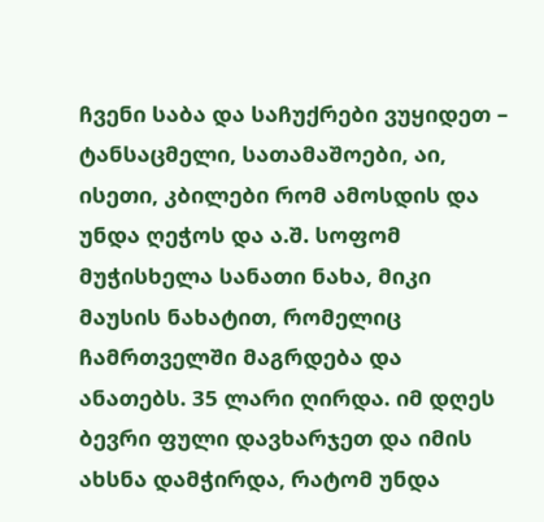ჩვენი საბა და საჩუქრები ვუყიდეთ – ტანსაცმელი, სათამაშოები, აი, ისეთი, კბილები რომ ამოსდის და უნდა ღეჭოს და ა.შ. სოფომ მუჭისხელა სანათი ნახა, მიკი მაუსის ნახატით, რომელიც ჩამრთველში მაგრდება და ანათებს. 35 ლარი ღირდა. იმ დღეს ბევრი ფული დავხარჯეთ და იმის ახსნა დამჭირდა, რატომ უნდა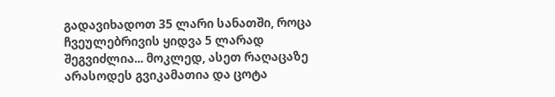გადავიხადოთ 35 ლარი სანათში, როცა ჩვეულებრივის ყიდვა 5 ლარად შეგვიძლია... მოკლედ, ასეთ რაღაცაზე არასოდეს გვიკამათია და ცოტა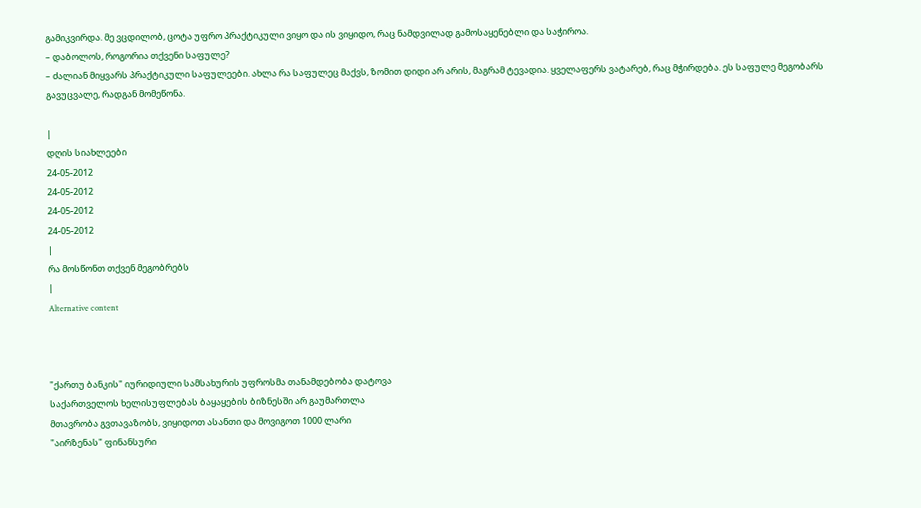გამიკვირდა. მე ვცდილობ, ცოტა უფრო პრაქტიკული ვიყო და ის ვიყიდო, რაც ნამდვილად გამოსაყენებლი და საჭიროა.
– დაბოლოს, როგორია თქვენი საფულე?
– ძალიან მიყვარს პრაქტიკული საფულეები. ახლა რა საფულეც მაქვს, ზომით დიდი არ არის, მაგრამ ტევადია. ყველაფერს ვატარებ, რაც მჭირდება. ეს საფულე მეგობარს გავუცვალე, რადგან მომეწონა.

|
დღის სიახლეები
24-05-2012
24-05-2012
24-05-2012
24-05-2012
|
რა მოსწონთ თქვენ მეგობრებს
|
Alternative content



"ქართუ ბანკის" იურიდიული სამსახურის უფროსმა თანამდებობა დატოვა
საქართველოს ხელისუფლებას ბაყაყების ბიზნესში არ გაუმართლა
მთავრობა გვთავაზობს, ვიყიდოთ ასანთი და მოვიგოთ 1000 ლარი
"აირზენას" ფინანსური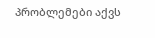პრობლემები აქვს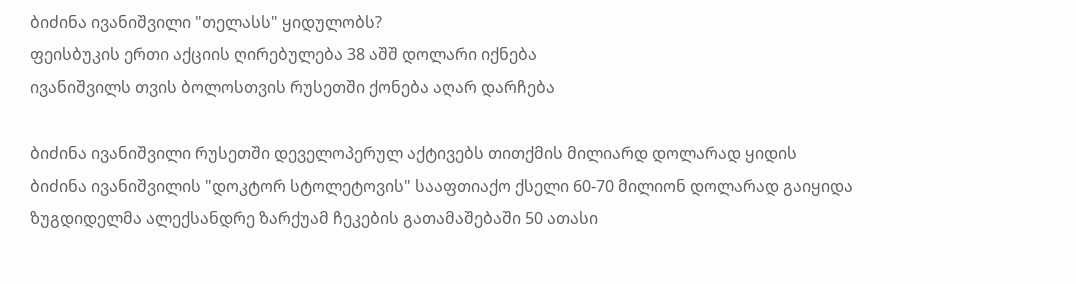ბიძინა ივანიშვილი "თელასს" ყიდულობს?
ფეისბუკის ერთი აქციის ღირებულება 38 აშშ დოლარი იქნება
ივანიშვილს თვის ბოლოსთვის რუსეთში ქონება აღარ დარჩება

ბიძინა ივანიშვილი რუსეთში დეველოპერულ აქტივებს თითქმის მილიარდ დოლარად ყიდის
ბიძინა ივანიშვილის "დოკტორ სტოლეტოვის" სააფთიაქო ქსელი 60-70 მილიონ დოლარად გაიყიდა
ზუგდიდელმა ალექსანდრე ზარქუამ ჩეკების გათამაშებაში 50 ათასი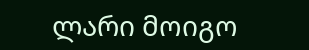ლარი მოიგო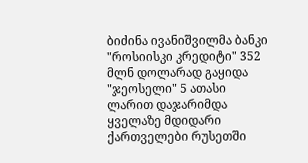ბიძინა ივანიშვილმა ბანკი "როსიისკი კრედიტი" 352 მლნ დოლარად გაყიდა
"ჯეოსელი" 5 ათასი ლარით დაჯარიმდა
ყველაზე მდიდარი ქართველები რუსეთში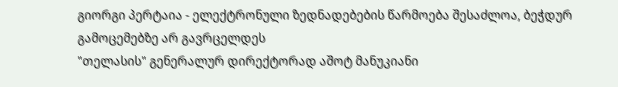გიორგი პერტაია - ელექტრონული ზედნადებების წარმოება შესაძლოა, ბეჭდურ გამოცემებზე არ გავრცელდეს
"თელასის" გენერალურ დირექტორად აშოტ მანუკიანი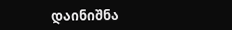დაინიშნა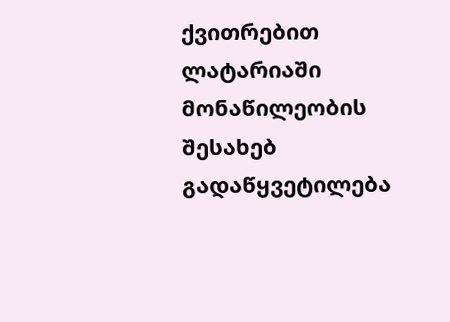ქვითრებით ლატარიაში მონაწილეობის შესახებ გადაწყვეტილება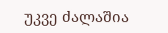უკვე ძალაშია